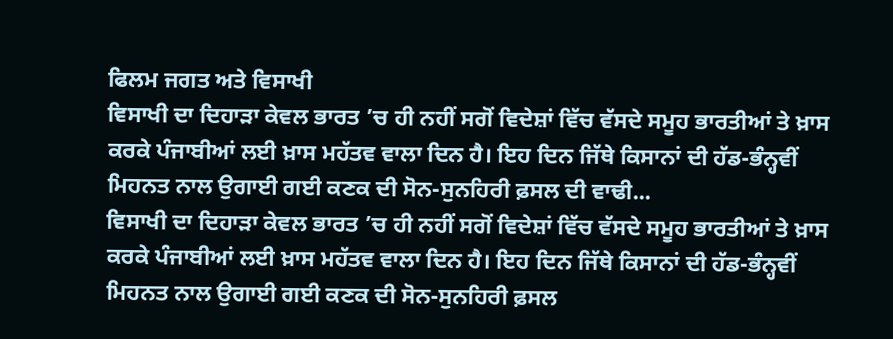ਫਿਲਮ ਜਗਤ ਅਤੇ ਵਿਸਾਖੀ
ਵਿਸਾਖੀ ਦਾ ਦਿਹਾੜਾ ਕੇਵਲ ਭਾਰਤ ’ਚ ਹੀ ਨਹੀਂ ਸਗੋਂ ਵਿਦੇਸ਼ਾਂ ਵਿੱਚ ਵੱਸਦੇ ਸਮੂਹ ਭਾਰਤੀਆਂ ਤੇ ਖ਼ਾਸ ਕਰਕੇ ਪੰਜਾਬੀਆਂ ਲਈ ਖ਼ਾਸ ਮਹੱਤਵ ਵਾਲਾ ਦਿਨ ਹੈ। ਇਹ ਦਿਨ ਜਿੱਥੇ ਕਿਸਾਨਾਂ ਦੀ ਹੱਡ-ਭੰਨ੍ਹਵੀਂ ਮਿਹਨਤ ਨਾਲ ਉਗਾਈ ਗਈ ਕਣਕ ਦੀ ਸੋਨ-ਸੁਨਹਿਰੀ ਫ਼ਸਲ ਦੀ ਵਾਢੀ...
ਵਿਸਾਖੀ ਦਾ ਦਿਹਾੜਾ ਕੇਵਲ ਭਾਰਤ ’ਚ ਹੀ ਨਹੀਂ ਸਗੋਂ ਵਿਦੇਸ਼ਾਂ ਵਿੱਚ ਵੱਸਦੇ ਸਮੂਹ ਭਾਰਤੀਆਂ ਤੇ ਖ਼ਾਸ ਕਰਕੇ ਪੰਜਾਬੀਆਂ ਲਈ ਖ਼ਾਸ ਮਹੱਤਵ ਵਾਲਾ ਦਿਨ ਹੈ। ਇਹ ਦਿਨ ਜਿੱਥੇ ਕਿਸਾਨਾਂ ਦੀ ਹੱਡ-ਭੰਨ੍ਹਵੀਂ ਮਿਹਨਤ ਨਾਲ ਉਗਾਈ ਗਈ ਕਣਕ ਦੀ ਸੋਨ-ਸੁਨਹਿਰੀ ਫ਼ਸਲ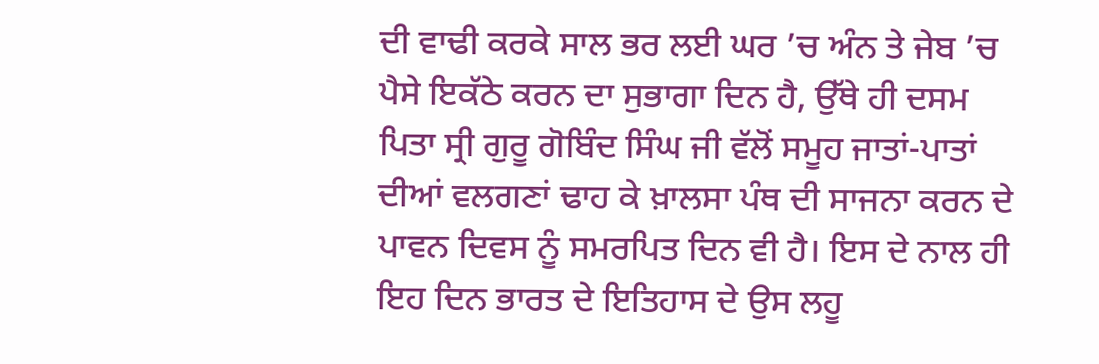ਦੀ ਵਾਢੀ ਕਰਕੇ ਸਾਲ ਭਰ ਲਈ ਘਰ ’ਚ ਅੰਨ ਤੇ ਜੇਬ ’ਚ ਪੈਸੇ ਇਕੱਠੇ ਕਰਨ ਦਾ ਸੁਭਾਗਾ ਦਿਨ ਹੈ, ਉੱਥੇ ਹੀ ਦਸਮ ਪਿਤਾ ਸ੍ਰੀ ਗੁਰੂ ਗੋਬਿੰਦ ਸਿੰਘ ਜੀ ਵੱਲੋਂ ਸਮੂਹ ਜਾਤਾਂ-ਪਾਤਾਂ ਦੀਆਂ ਵਲਗਣਾਂ ਢਾਹ ਕੇ ਖ਼ਾਲਸਾ ਪੰਥ ਦੀ ਸਾਜਨਾ ਕਰਨ ਦੇ ਪਾਵਨ ਦਿਵਸ ਨੂੰ ਸਮਰਪਿਤ ਦਿਨ ਵੀ ਹੈ। ਇਸ ਦੇ ਨਾਲ ਹੀ ਇਹ ਦਿਨ ਭਾਰਤ ਦੇ ਇਤਿਹਾਸ ਦੇ ਉਸ ਲਹੂ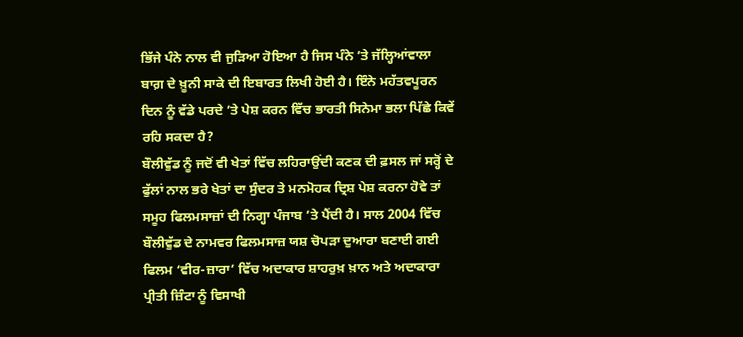ਭਿੱਜੇ ਪੰਨੇ ਨਾਲ ਵੀ ਜੁੜਿਆ ਹੋਇਆ ਹੈ ਜਿਸ ਪੰਨੇ ’ਤੇ ਜੱਲ੍ਹਿਆਂਵਾਲਾ ਬਾਗ਼ ਦੇ ਖ਼ੂਨੀ ਸਾਕੇ ਦੀ ਇਬਾਰਤ ਲਿਖੀ ਹੋਈ ਹੈ। ਇੰਨੇ ਮਹੱਤਵਪੂਰਨ ਦਿਨ ਨੂੰ ਵੱਡੇ ਪਰਦੇ ’ਤੇ ਪੇਸ਼ ਕਰਨ ਵਿੱਚ ਭਾਰਤੀ ਸਿਨੇਮਾ ਭਲਾ ਪਿੱਛੇ ਕਿਵੇਂ ਰਹਿ ਸਕਦਾ ਹੈ?
ਬੌਲੀਵੁੱਡ ਨੂੰ ਜਦੋਂ ਵੀ ਖੇਤਾਂ ਵਿੱਚ ਲਹਿਰਾਉਂਦੀ ਕਣਕ ਦੀ ਫ਼ਸਲ ਜਾਂ ਸਰ੍ਹੋਂ ਦੇ ਫੁੱਲਾਂ ਨਾਲ ਭਰੇ ਖੇਤਾਂ ਦਾ ਸੁੰਦਰ ਤੇ ਮਨਮੋਹਕ ਦ੍ਰਿਸ਼ ਪੇਸ਼ ਕਰਨਾ ਹੋਵੇ ਤਾਂ ਸਮੂਹ ਫਿਲਮਸਾਜ਼ਾਂ ਦੀ ਨਿਗ੍ਹਾ ਪੰਜਾਬ ’ਤੇ ਪੈਂਦੀ ਹੈ। ਸਾਲ 2004 ਵਿੱਚ ਬੌਲੀਵੁੱਡ ਦੇ ਨਾਮਵਰ ਫਿਲਮਸਾਜ਼ ਯਸ਼ ਚੋਪੜਾ ਦੁਆਰਾ ਬਣਾਈ ਗਈ ਫਿਲਮ ‘ਵੀਰ-ਜ਼ਾਰਾ’ ਵਿੱਚ ਅਦਾਕਾਰ ਸ਼ਾਹਰੁਖ਼ ਖ਼ਾਨ ਅਤੇ ਅਦਾਕਾਰਾ ਪ੍ਰੀਤੀ ਜ਼ਿੰਟਾ ਨੂੰ ਵਿਸਾਖੀ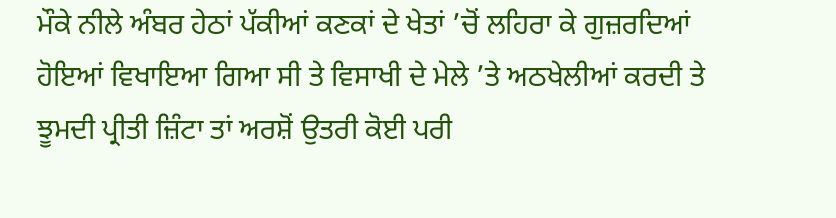ਮੌਕੇ ਨੀਲੇ ਅੰਬਰ ਹੇਠਾਂ ਪੱਕੀਆਂ ਕਣਕਾਂ ਦੇ ਖੇਤਾਂ ’ਚੋਂ ਲਹਿਰਾ ਕੇ ਗੁਜ਼ਰਦਿਆਂ ਹੋਇਆਂ ਵਿਖਾਇਆ ਗਿਆ ਸੀ ਤੇ ਵਿਸਾਖੀ ਦੇ ਮੇਲੇ ’ਤੇ ਅਠਖੇਲੀਆਂ ਕਰਦੀ ਤੇ ਝੂਮਦੀ ਪ੍ਰੀਤੀ ਜ਼ਿੰਟਾ ਤਾਂ ਅਰਸ਼ੋਂ ਉਤਰੀ ਕੋਈ ਪਰੀ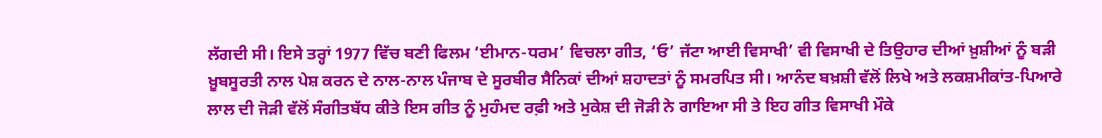ਲੱਗਦੀ ਸੀ। ਇਸੇ ਤਰ੍ਹਾਂ 1977 ਵਿੱਚ ਬਣੀ ਫਿਲਮ ‘ਈਮਾਨ-ਧਰਮ’ ਵਿਚਲਾ ਗੀਤ, ‘ਓ’ ਜੱਟਾ ਆਈ ਵਿਸਾਖੀ’ ਵੀ ਵਿਸਾਖੀ ਦੇ ਤਿਉਹਾਰ ਦੀਆਂ ਖ਼ੁਸ਼ੀਆਂ ਨੂੰ ਬੜੀ ਖ਼ੂਬਸੂਰਤੀ ਨਾਲ ਪੇਸ਼ ਕਰਨ ਦੇ ਨਾਲ-ਨਾਲ ਪੰਜਾਬ ਦੇ ਸੂਰਬੀਰ ਸੈਨਿਕਾਂ ਦੀਆਂ ਸ਼ਹਾਦਤਾਂ ਨੂੰ ਸਮਰਪਿਤ ਸੀ। ਆਨੰਦ ਬਖ਼ਸ਼ੀ ਵੱਲੋਂ ਲਿਖੇ ਅਤੇ ਲਕਸ਼ਮੀਕਾਂਤ-ਪਿਆਰੇ ਲਾਲ ਦੀ ਜੋੜੀ ਵੱਲੋਂ ਸੰਗੀਤਬੱਧ ਕੀਤੇ ਇਸ ਗੀਤ ਨੂੰ ਮੁਹੰਮਦ ਰਫ਼ੀ ਅਤੇ ਮੁਕੇਸ਼ ਦੀ ਜੋੜੀ ਨੇ ਗਾਇਆ ਸੀ ਤੇ ਇਹ ਗੀਤ ਵਿਸਾਖੀ ਮੌਕੇ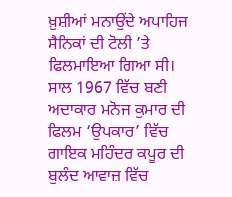ਖ਼ੁਸ਼ੀਆਂ ਮਨਾਉਂਦੇ ਅਪਾਹਿਜ ਸੈਨਿਕਾਂ ਦੀ ਟੋਲੀ ’ਤੇ ਫਿਲਮਾਇਆ ਗਿਆ ਸੀ।
ਸਾਲ 1967 ਵਿੱਚ ਬਣੀ ਅਦਾਕਾਰ ਮਨੋਜ ਕੁਮਾਰ ਦੀ ਫਿਲਮ ‘ਉਪਕਾਰ’ ਵਿੱਚ ਗਾਇਕ ਮਹਿੰਦਰ ਕਪੂਰ ਦੀ ਬੁਲੰਦ ਆਵਾਜ਼ ਵਿੱਚ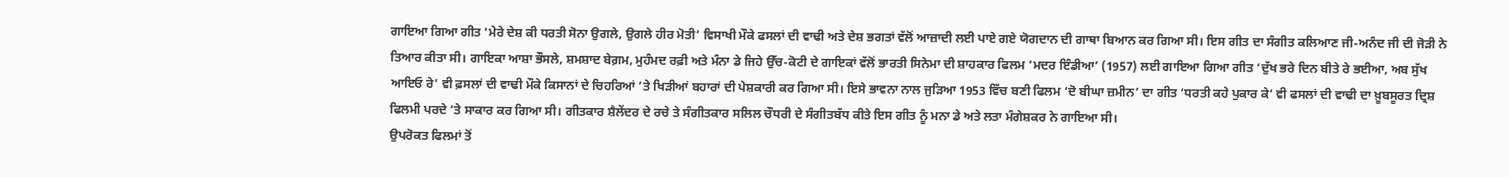ਗਾਇਆ ਗਿਆ ਗੀਤ ‘ਮੇਰੇ ਦੇਸ਼ ਕੀ ਧਰਤੀ ਸੋਨਾ ਉਗਲੇ, ਉਗਲੇ ਹੀਰ ਮੋਤੀ’ ਵਿਸਾਖੀ ਮੌਕੇ ਫਸਲਾਂ ਦੀ ਵਾਢੀ ਅਤੇ ਦੇਸ਼ ਭਗਤਾਂ ਵੱਲੋਂ ਆਜ਼ਾਦੀ ਲਈ ਪਾਏ ਗਏ ਯੋਗਦਾਨ ਦੀ ਗਾਥਾ ਬਿਆਨ ਕਰ ਗਿਆ ਸੀ। ਇਸ ਗੀਤ ਦਾ ਸੰਗੀਤ ਕਲਿਆਣ ਜੀ-ਅਨੰਦ ਜੀ ਦੀ ਜੋੜੀ ਨੇ ਤਿਆਰ ਕੀਤਾ ਸੀ। ਗਾਇਕਾ ਆਸ਼ਾ ਭੌਸਲੇ, ਸ਼ਮਸ਼ਾਦ ਬੇਗ਼ਮ, ਮੁਹੰਮਦ ਰਫ਼ੀ ਅਤੇ ਮੰਨਾ ਡੇ ਜਿਹੇ ਉੱਚ-ਕੋਟੀ ਦੇ ਗਾਇਕਾਂ ਵੱਲੋਂ ਭਾਰਤੀ ਸਿਨੇਮਾ ਦੀ ਸ਼ਾਹਕਾਰ ਫਿਲਮ ‘ਮਦਰ ਇੰਡੀਆ’ (1957) ਲਈ ਗਾਇਆ ਗਿਆ ਗੀਤ ‘ਦੁੱਖ ਭਰੇ ਦਿਨ ਬੀਤੇ ਰੇ ਭਈਆ, ਅਬ ਸੁੱਖ ਆਇਓ ਰੇ’ ਵੀ ਫ਼ਸਲਾਂ ਦੀ ਵਾਢੀ ਮੌਕੇ ਕਿਸਾਨਾਂ ਦੇ ਚਿਹਰਿਆਂ ’ਤੇ ਖਿੜੀਆਂ ਬਹਾਰਾਂ ਦੀ ਪੇਸ਼ਕਾਰੀ ਕਰ ਗਿਆ ਸੀ। ਇਸੇ ਭਾਵਨਾ ਨਾਲ ਜੁੜਿਆ 1953 ਵਿੱਚ ਬਣੀ ਫਿਲਮ ‘ਦੋ ਬੀਘਾ ਜ਼ਮੀਨ’ ਦਾ ਗੀਤ ‘ਧਰਤੀ ਕਹੇ ਪੁਕਾਰ ਕੇ’ ਵੀ ਫਸਲਾਂ ਦੀ ਵਾਢੀ ਦਾ ਖ਼ੂਬਸੂਰਤ ਦ੍ਰਿਸ਼ ਫਿਲਮੀ ਪਰਦੇ ’ਤੇ ਸਾਕਾਰ ਕਰ ਗਿਆ ਸੀ। ਗੀਤਕਾਰ ਸ਼ੈਲੇਂਦਰ ਦੇ ਰਚੇ ਤੇ ਸੰਗੀਤਕਾਰ ਸਲਿਲ ਚੌਧਰੀ ਦੇ ਸੰਗੀਤਬੱਧ ਕੀਤੇ ਇਸ ਗੀਤ ਨੂੰ ਮਨਾ ਡੇ ਅਤੇ ਲਤਾ ਮੰਗੇਸ਼ਕਰ ਨੇ ਗਾਇਆ ਸੀ।
ਉਪਰੋਕਤ ਫਿਲਮਾਂ ਤੋਂ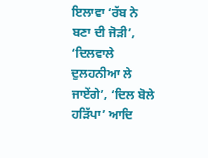ਇਲਾਵਾ ‘ਰੱਬ ਨੇ ਬਣਾ ਦੀ ਜੋੜੀ’, ‘ਦਿਲਵਾਲੇ ਦੁਲਹਨੀਆ ਲੇ ਜਾਏਂਗੇ’, ‘ਦਿਲ ਬੋਲੇ ਹੜਿੱਪਾ’ ਆਦਿ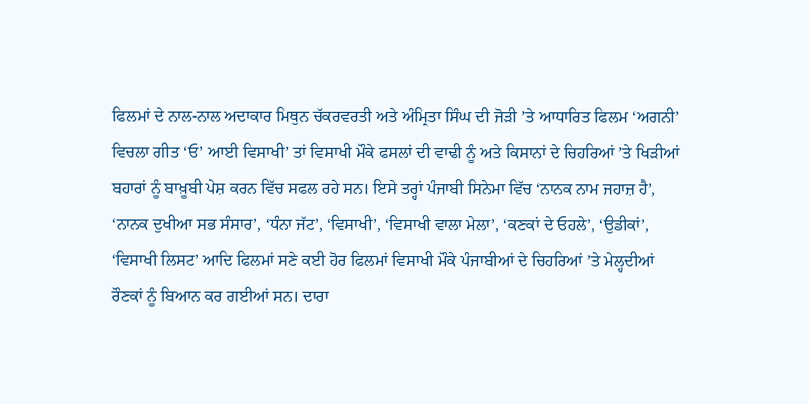ਫਿਲਮਾਂ ਦੇ ਨਾਲ-ਨਾਲ ਅਦਾਕਾਰ ਮਿਥੁਨ ਚੱਕਰਵਰਤੀ ਅਤੇ ਅੰਮ੍ਰਿਤਾ ਸਿੰਘ ਦੀ ਜੋੜੀ ’ਤੇ ਆਧਾਰਿਤ ਫਿਲਮ ‘ਅਗਨੀ’ ਵਿਚਲਾ ਗੀਤ ‘ਓ’ ਆਈ ਵਿਸਾਖੀ’ ਤਾਂ ਵਿਸਾਖੀ ਮੌਕੇ ਫਸਲਾਂ ਦੀ ਵਾਢੀ ਨੂੰ ਅਤੇ ਕਿਸਾਨਾਂ ਦੇ ਚਿਹਰਿਆਂ ’ਤੇ ਖਿੜੀਆਂ ਬਹਾਰਾਂ ਨੂੰ ਬਾਖ਼ੂਬੀ ਪੇਸ਼ ਕਰਨ ਵਿੱਚ ਸਫਲ ਰਹੇ ਸਨ। ਇਸੇ ਤਰ੍ਹਾਂ ਪੰਜਾਬੀ ਸਿਨੇਮਾ ਵਿੱਚ ‘ਨਾਨਕ ਨਾਮ ਜਹਾਜ਼ ਹੈ’, ‘ਨਾਨਕ ਦੁਖੀਆ ਸਭ ਸੰਸਾਰ’, ‘ਧੰਨਾ ਜੱਟ’, ‘ਵਿਸਾਖੀ’, ‘ਵਿਸਾਖੀ ਵਾਲਾ ਮੇਲਾ’, ‘ਕਣਕਾਂ ਦੇ ਓਹਲੇ’, ‘ਉਡੀਕਾਂ’, ‘ਵਿਸਾਖੀ ਲਿਸਟ’ ਆਦਿ ਫਿਲਮਾਂ ਸਣੇ ਕਈ ਹੋਰ ਫਿਲਮਾਂ ਵਿਸਾਖੀ ਮੌਕੇ ਪੰਜਾਬੀਆਂ ਦੇ ਚਿਹਰਿਆਂ ’ਤੇ ਮੇਲ੍ਹਦੀਆਂ ਰੌਣਕਾਂ ਨੂੰ ਬਿਆਨ ਕਰ ਗਈਆਂ ਸਨ। ਦਾਰਾ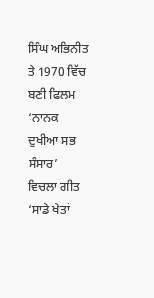ਸਿੰਘ ਅਭਿਨੀਤ ਤੇ 1970 ਵਿੱਚ ਬਣੀ ਫਿਲਮ ‘ਨਾਨਕ ਦੁਖੀਆ ਸਭ ਸੰਸਾਰ’ ਵਿਚਲਾ ਗੀਤ ‘ਸਾਡੇ ਖੇਤਾਂ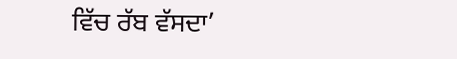ਵਿੱਚ ਰੱਬ ਵੱਸਦਾ’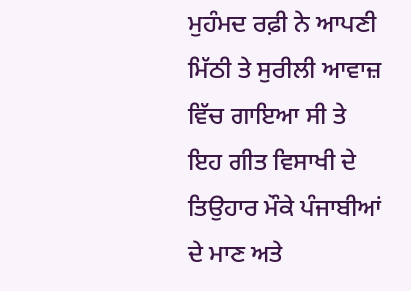ਮੁਹੰਮਦ ਰਫ਼ੀ ਨੇ ਆਪਣੀ ਮਿੱਠੀ ਤੇ ਸੁਰੀਲੀ ਆਵਾਜ਼ ਵਿੱਚ ਗਾਇਆ ਸੀ ਤੇ ਇਹ ਗੀਤ ਵਿਸਾਖੀ ਦੇ ਤਿਉਹਾਰ ਮੌਕੇ ਪੰਜਾਬੀਆਂ ਦੇ ਮਾਣ ਅਤੇ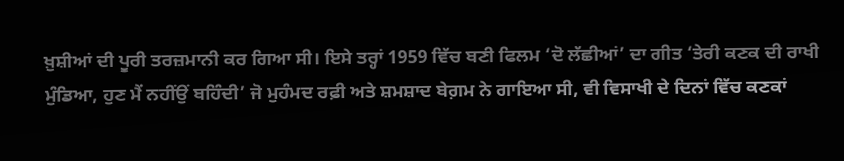ਖ਼ੁਸ਼ੀਆਂ ਦੀ ਪੂਰੀ ਤਰਜ਼ਮਾਨੀ ਕਰ ਗਿਆ ਸੀ। ਇਸੇ ਤਰ੍ਹਾਂ 1959 ਵਿੱਚ ਬਣੀ ਫਿਲਮ ‘ਦੋ ਲੱਛੀਆਂ’ ਦਾ ਗੀਤ ‘ਤੇਰੀ ਕਣਕ ਦੀ ਰਾਖੀ ਮੁੰਡਿਆ, ਹੁਣ ਮੈਂ ਨਹੀਂਉਂ ਬਹਿੰਦੀ’ ਜੋ ਮੁਹੰਮਦ ਰਫ਼ੀ ਅਤੇ ਸ਼ਮਸ਼ਾਦ ਬੇਗ਼ਮ ਨੇ ਗਾਇਆ ਸੀ, ਵੀ ਵਿਸਾਖੀ ਦੇ ਦਿਨਾਂ ਵਿੱਚ ਕਣਕਾਂ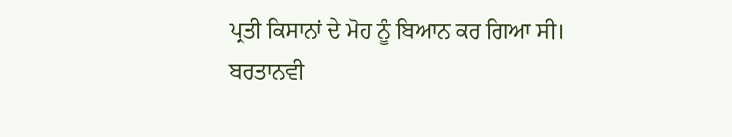ਪ੍ਰਤੀ ਕਿਸਾਨਾਂ ਦੇ ਮੋਹ ਨੂੰ ਬਿਆਨ ਕਰ ਗਿਆ ਸੀ।
ਬਰਤਾਨਵੀ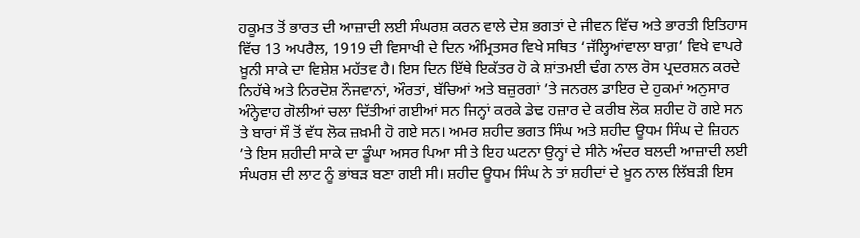ਹਕੂਮਤ ਤੋਂ ਭਾਰਤ ਦੀ ਆਜ਼ਾਦੀ ਲਈ ਸੰਘਰਸ਼ ਕਰਨ ਵਾਲੇ ਦੇਸ਼ ਭਗਤਾਂ ਦੇ ਜੀਵਨ ਵਿੱਚ ਅਤੇ ਭਾਰਤੀ ਇਤਿਹਾਸ ਵਿੱਚ 13 ਅਪਰੈਲ, 1919 ਦੀ ਵਿਸਾਖੀ ਦੇ ਦਿਨ ਅੰਮ੍ਰਿਤਸਰ ਵਿਖੇ ਸਥਿਤ ‘ਜੱਲ੍ਹਿਆਂਵਾਲਾ ਬਾਗ਼’ ਵਿਖੇ ਵਾਪਰੇ ਖ਼ੂਨੀ ਸਾਕੇ ਦਾ ਵਿਸ਼ੇਸ਼ ਮਹੱਤਵ ਹੈ। ਇਸ ਦਿਨ ਇੱਥੇ ਇਕੱਤਰ ਹੋ ਕੇ ਸ਼ਾਂਤਮਈ ਢੰਗ ਨਾਲ ਰੋਸ ਪ੍ਰਦਰਸ਼ਨ ਕਰਦੇ ਨਿਹੱਥੇ ਅਤੇ ਨਿਰਦੋਸ਼ ਨੌਜਵਾਨਾਂ, ਔਰਤਾਂ, ਬੱਚਿਆਂ ਅਤੇ ਬਜ਼ੁਰਗਾਂ ’ਤੇ ਜਨਰਲ ਡਾਇਰ ਦੇ ਹੁਕਮਾਂ ਅਨੁਸਾਰ ਅੰਨ੍ਹੇਵਾਹ ਗੋਲੀਆਂ ਚਲਾ ਦਿੱਤੀਆਂ ਗਈਆਂ ਸਨ ਜਿਨ੍ਹਾਂ ਕਰਕੇ ਡੇਢ ਹਜ਼ਾਰ ਦੇ ਕਰੀਬ ਲੋਕ ਸ਼ਹੀਦ ਹੋ ਗਏ ਸਨ ਤੇ ਬਾਰਾਂ ਸੌ ਤੋਂ ਵੱਧ ਲੋਕ ਜ਼ਖ਼ਮੀ ਹੋ ਗਏ ਸਨ। ਅਮਰ ਸ਼ਹੀਦ ਭਗਤ ਸਿੰਘ ਅਤੇ ਸ਼ਹੀਦ ਊਧਮ ਸਿੰਘ ਦੇ ਜ਼ਿਹਨ ’ਤੇ ਇਸ ਸ਼ਹੀਦੀ ਸਾਕੇ ਦਾ ਡੂੰਘਾ ਅਸਰ ਪਿਆ ਸੀ ਤੇ ਇਹ ਘਟਨਾ ਉਨ੍ਹਾਂ ਦੇ ਸੀਨੇ ਅੰਦਰ ਬਲਦੀ ਆਜ਼ਾਦੀ ਲਈ ਸੰਘਰਸ਼ ਦੀ ਲਾਟ ਨੂੰ ਭਾਂਬੜ ਬਣਾ ਗਈ ਸੀ। ਸ਼ਹੀਦ ਊਧਮ ਸਿੰਘ ਨੇ ਤਾਂ ਸ਼ਹੀਦਾਂ ਦੇ ਖ਼ੂਨ ਨਾਲ ਲਿੱਬੜੀ ਇਸ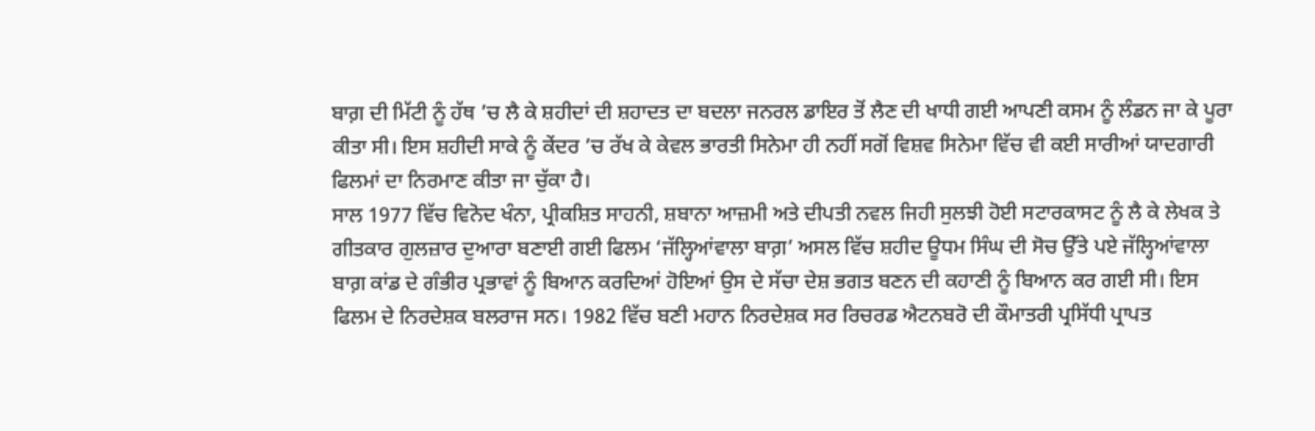ਬਾਗ਼ ਦੀ ਮਿੱਟੀ ਨੂੰ ਹੱਥ ’ਚ ਲੈ ਕੇ ਸ਼ਹੀਦਾਂ ਦੀ ਸ਼ਹਾਦਤ ਦਾ ਬਦਲਾ ਜਨਰਲ ਡਾਇਰ ਤੋਂ ਲੈਣ ਦੀ ਖਾਧੀ ਗਈ ਆਪਣੀ ਕਸਮ ਨੂੰ ਲੰਡਨ ਜਾ ਕੇ ਪੂਰਾ ਕੀਤਾ ਸੀ। ਇਸ ਸ਼ਹੀਦੀ ਸਾਕੇ ਨੂੰ ਕੇਂਦਰ ’ਚ ਰੱਖ ਕੇ ਕੇਵਲ ਭਾਰਤੀ ਸਿਨੇਮਾ ਹੀ ਨਹੀਂ ਸਗੋਂ ਵਿਸ਼ਵ ਸਿਨੇਮਾ ਵਿੱਚ ਵੀ ਕਈ ਸਾਰੀਆਂ ਯਾਦਗਾਰੀ ਫਿਲਮਾਂ ਦਾ ਨਿਰਮਾਣ ਕੀਤਾ ਜਾ ਚੁੱਕਾ ਹੈ।
ਸਾਲ 1977 ਵਿੱਚ ਵਿਨੋਦ ਖੰਨਾ, ਪ੍ਰੀਕਸ਼ਿਤ ਸਾਹਨੀ, ਸ਼ਬਾਨਾ ਆਜ਼ਮੀ ਅਤੇ ਦੀਪਤੀ ਨਵਲ ਜਿਹੀ ਸੁਲਝੀ ਹੋਈ ਸਟਾਰਕਾਸਟ ਨੂੰ ਲੈ ਕੇ ਲੇਖਕ ਤੇ ਗੀਤਕਾਰ ਗੁਲਜ਼ਾਰ ਦੁਆਰਾ ਬਣਾਈ ਗਈ ਫਿਲਮ ‘ਜੱਲ੍ਹਿਆਂਵਾਲਾ ਬਾਗ਼’ ਅਸਲ ਵਿੱਚ ਸ਼ਹੀਦ ਊਧਮ ਸਿੰਘ ਦੀ ਸੋਚ ਉੱਤੇ ਪਏ ਜੱਲ੍ਹਿਆਂਵਾਲਾ ਬਾਗ਼ ਕਾਂਡ ਦੇ ਗੰਭੀਰ ਪ੍ਰਭਾਵਾਂ ਨੂੰ ਬਿਆਨ ਕਰਦਿਆਂ ਹੋਇਆਂ ਉਸ ਦੇ ਸੱਚਾ ਦੇਸ਼ ਭਗਤ ਬਣਨ ਦੀ ਕਹਾਣੀ ਨੂੰ ਬਿਆਨ ਕਰ ਗਈ ਸੀ। ਇਸ ਫਿਲਮ ਦੇ ਨਿਰਦੇਸ਼ਕ ਬਲਰਾਜ ਸਨ। 1982 ਵਿੱਚ ਬਣੀ ਮਹਾਨ ਨਿਰਦੇਸ਼ਕ ਸਰ ਰਿਚਰਡ ਐਟਨਬਰੋ ਦੀ ਕੌਮਾਤਰੀ ਪ੍ਰਸਿੱਧੀ ਪ੍ਰਾਪਤ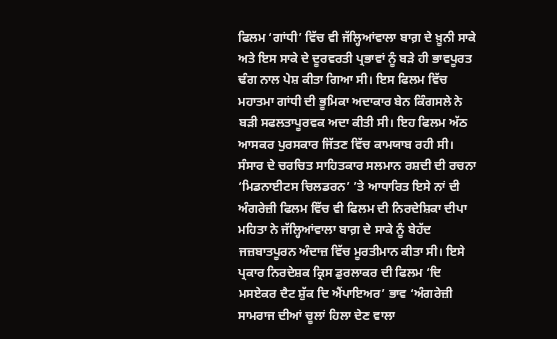ਫਿਲਮ ‘ਗਾਂਧੀ’ ਵਿੱਚ ਵੀ ਜੱਲ੍ਹਿਆਂਵਾਲਾ ਬਾਗ਼ ਦੇ ਖ਼ੂਨੀ ਸਾਕੇ ਅਤੇ ਇਸ ਸਾਕੇ ਦੇ ਦੂਰਵਰਤੀ ਪ੍ਰਭਾਵਾਂ ਨੂੰ ਬੜੇ ਹੀ ਭਾਵਪੂਰਤ ਢੰਗ ਨਾਲ ਪੇਸ਼ ਕੀਤਾ ਗਿਆ ਸੀ। ਇਸ ਫਿਲਮ ਵਿੱਚ ਮਹਾਤਮਾ ਗਾਂਧੀ ਦੀ ਭੂਮਿਕਾ ਅਦਾਕਾਰ ਬੇਨ ਕਿੰਗਸਲੇ ਨੇ ਬੜੀ ਸਫਲਤਾਪੂਰਵਕ ਅਦਾ ਕੀਤੀ ਸੀ। ਇਹ ਫਿਲਮ ਅੱਠ ਆਸਕਰ ਪੁਰਸਕਾਰ ਜਿੱਤਣ ਵਿੱਚ ਕਾਮਯਾਬ ਰਹੀ ਸੀ।
ਸੰਸਾਰ ਦੇ ਚਰਚਿਤ ਸਾਹਿਤਕਾਰ ਸਲਮਾਨ ਰਸ਼ਦੀ ਦੀ ਰਚਨਾ ‘ਮਿਡਨਾਈਟਸ ਚਿਲਡਰਨ’ ’ਤੇ ਆਧਾਰਿਤ ਇਸੇ ਨਾਂ ਦੀ ਅੰਗਰੇਜ਼ੀ ਫਿਲਮ ਵਿੱਚ ਵੀ ਫਿਲਮ ਦੀ ਨਿਰਦੇਸ਼ਿਕਾ ਦੀਪਾ ਮਹਿਤਾ ਨੇ ਜੱਲ੍ਹਿਆਂਵਾਲਾ ਬਾਗ਼ ਦੇ ਸਾਕੇ ਨੂੰ ਬੇਹੱਦ ਜਜ਼ਬਾਤਪੂਰਨ ਅੰਦਾਜ਼ ਵਿੱਚ ਮੂਰਤੀਮਾਨ ਕੀਤਾ ਸੀ। ਇਸੇ ਪ੍ਰਕਾਰ ਨਿਰਦੇਸ਼ਕ ਕ੍ਰਿਸ ਡੁਰਲਾਕਰ ਦੀ ਫਿਲਮ ‘ਦਿ ਮਸਏਕਰ ਦੈਟ ਸ਼ੁੱਕ ਦਿ ਐਂਪਾਇਅਰ’ ਭਾਵ ‘ਅੰਗਰੇਜ਼ੀ ਸਾਮਰਾਜ ਦੀਆਂ ਚੂਲਾਂ ਹਿਲਾ ਦੇਣ ਵਾਲਾ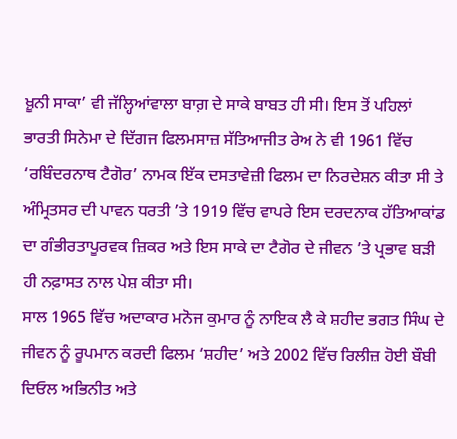ਖ਼ੂਨੀ ਸਾਕਾ’ ਵੀ ਜੱਲ੍ਹਿਆਂਵਾਲਾ ਬਾਗ਼ ਦੇ ਸਾਕੇ ਬਾਬਤ ਹੀ ਸੀ। ਇਸ ਤੋਂ ਪਹਿਲਾਂ ਭਾਰਤੀ ਸਿਨੇਮਾ ਦੇ ਦਿੱਗਜ ਫਿਲਮਸਾਜ਼ ਸੱਤਿਆਜੀਤ ਰੇਅ ਨੇ ਵੀ 1961 ਵਿੱਚ ‘ਰਬਿੰਦਰਨਾਥ ਟੈਗੋਰ’ ਨਾਮਕ ਇੱਕ ਦਸਤਾਵੇਜ਼ੀ ਫਿਲਮ ਦਾ ਨਿਰਦੇਸ਼ਨ ਕੀਤਾ ਸੀ ਤੇ ਅੰਮ੍ਰਿਤਸਰ ਦੀ ਪਾਵਨ ਧਰਤੀ ’ਤੇ 1919 ਵਿੱਚ ਵਾਪਰੇ ਇਸ ਦਰਦਨਾਕ ਹੱਤਿਆਕਾਂਡ ਦਾ ਗੰਭੀਰਤਾਪੂਰਵਕ ਜ਼ਿਕਰ ਅਤੇ ਇਸ ਸਾਕੇ ਦਾ ਟੈਗੋਰ ਦੇ ਜੀਵਨ ’ਤੇ ਪ੍ਰਭਾਵ ਬੜੀ ਹੀ ਨਫ਼ਾਸਤ ਨਾਲ ਪੇਸ਼ ਕੀਤਾ ਸੀ।
ਸਾਲ 1965 ਵਿੱਚ ਅਦਾਕਾਰ ਮਨੋਜ ਕੁਮਾਰ ਨੂੰ ਨਾਇਕ ਲੈ ਕੇ ਸ਼ਹੀਦ ਭਗਤ ਸਿੰਘ ਦੇ ਜੀਵਨ ਨੂੰ ਰੂਪਮਾਨ ਕਰਦੀ ਫਿਲਮ ‘ਸ਼ਹੀਦ’ ਅਤੇ 2002 ਵਿੱਚ ਰਿਲੀਜ਼ ਹੋਈ ਬੌਬੀ ਦਿਓਲ ਅਭਿਨੀਤ ਅਤੇ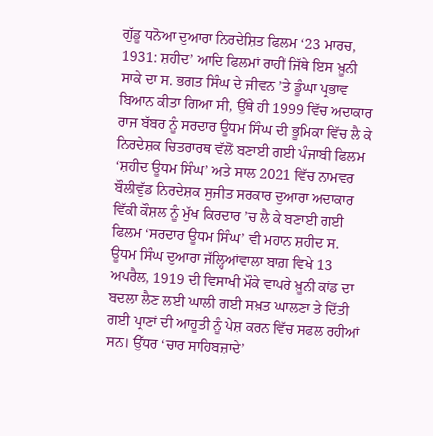ਗੁੱਡੂ ਧਨੋਆ ਦੁਆਰਾ ਨਿਰਦੇਸ਼ਿਤ ਫਿਲਮ ‘23 ਮਾਰਚ, 1931: ਸ਼ਹੀਦ’ ਆਦਿ ਫਿਲਮਾਂ ਰਾਹੀਂ ਜਿੱਥੇ ਇਸ ਖ਼ੂਨੀ ਸਾਕੇ ਦਾ ਸ. ਭਗਤ ਸਿੰਘ ਦੇ ਜੀਵਨ ’ਤੇ ਡੂੰਘਾ ਪ੍ਰਭਾਵ ਬਿਆਨ ਕੀਤਾ ਗਿਆ ਸੀ, ਉੱਥੇ ਹੀ 1999 ਵਿੱਚ ਅਦਾਕਾਰ ਰਾਜ ਬੱਬਰ ਨੂੰ ਸਰਦਾਰ ਊਧਮ ਸਿੰਘ ਦੀ ਭੂਮਿਕਾ ਵਿੱਚ ਲੈ ਕੇ ਨਿਰਦੇਸ਼ਕ ਚਿਤਰਾਰਥ ਵੱਲੋਂ ਬਣਾਈ ਗਈ ਪੰਜਾਬੀ ਫਿਲਮ ‘ਸ਼ਹੀਦ ਊਧਮ ਸਿੰਘ’ ਅਤੇ ਸਾਲ 2021 ਵਿੱਚ ਨਾਮਵਰ ਬੌਲੀਵੁੱਡ ਨਿਰਦੇਸ਼ਕ ਸੁਜੀਤ ਸਰਕਾਰ ਦੁਆਰਾ ਅਦਾਕਾਰ ਵਿੱਕੀ ਕੌਸ਼ਲ ਨੂੰ ਮੁੱਖ ਕਿਰਦਾਰ ’ਚ ਲੈ ਕੇ ਬਣਾਈ ਗਈ ਫਿਲਮ ‘ਸਰਦਾਰ ਊਧਮ ਸਿੰਘ’ ਵੀ ਮਹਾਨ ਸ਼ਹੀਦ ਸ. ਊਧਮ ਸਿੰਘ ਦੁਆਰਾ ਜੱਲ੍ਹਿਆਂਵਾਲਾ ਬਾਗ਼ ਵਿਖੇ 13 ਅਪਰੈਲ, 1919 ਦੀ ਵਿਸਾਖੀ ਮੌਕੇ ਵਾਪਰੇ ਖ਼ੂਨੀ ਕਾਂਡ ਦਾ ਬਦਲਾ ਲੈਣ ਲਈ ਘਾਲੀ ਗਈ ਸਖ਼ਤ ਘਾਲਣਾ ਤੇ ਦਿੱਤੀ ਗਈ ਪ੍ਰਾਣਾਂ ਦੀ ਆਹੂਤੀ ਨੂੰ ਪੇਸ਼ ਕਰਨ ਵਿੱਚ ਸਫਲ ਰਹੀਆਂ ਸਨ। ਉੱਧਰ ‘ਚਾਰ ਸਾਹਿਬਜ਼ਾਦੇ’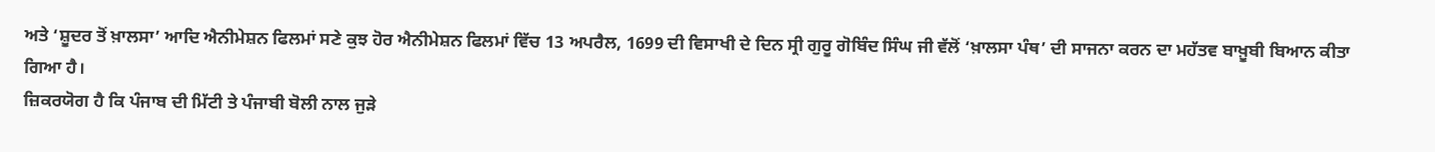ਅਤੇ ‘ਸ਼ੂਦਰ ਤੋਂ ਖ਼ਾਲਸਾ’ ਆਦਿ ਐਨੀਮੇਸ਼ਨ ਫਿਲਮਾਂ ਸਣੇ ਕੁਝ ਹੋਰ ਐਨੀਮੇਸ਼ਨ ਫਿਲਮਾਂ ਵਿੱਚ 13 ਅਪਰੈਲ, 1699 ਦੀ ਵਿਸਾਖੀ ਦੇ ਦਿਨ ਸ੍ਰੀ ਗੁਰੂ ਗੋਬਿੰਦ ਸਿੰਘ ਜੀ ਵੱਲੋਂ ‘ਖ਼ਾਲਸਾ ਪੰਥ’ ਦੀ ਸਾਜਨਾ ਕਰਨ ਦਾ ਮਹੱਤਵ ਬਾਖ਼ੂਬੀ ਬਿਆਨ ਕੀਤਾ ਗਿਆ ਹੈ।
ਜ਼ਿਕਰਯੋਗ ਹੈ ਕਿ ਪੰਜਾਬ ਦੀ ਮਿੱਟੀ ਤੇ ਪੰਜਾਬੀ ਬੋਲੀ ਨਾਲ ਜੁੜੇ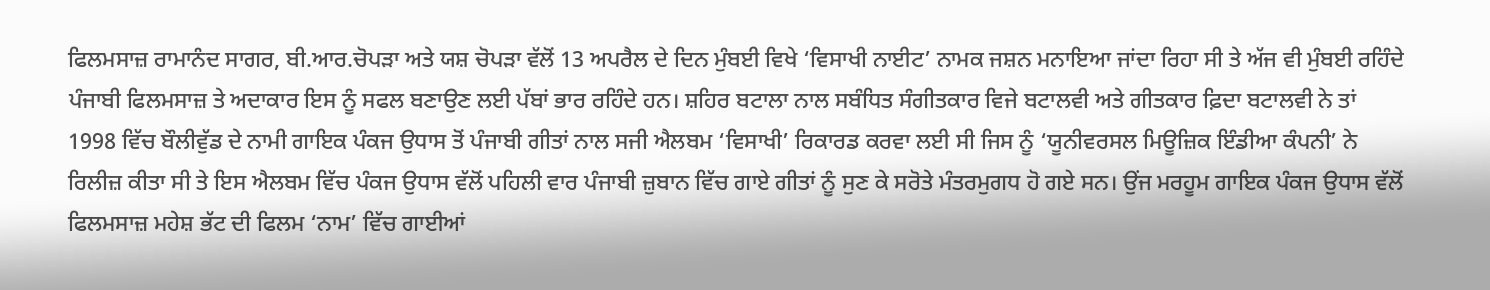ਫਿਲਮਸਾਜ਼ ਰਾਮਾਨੰਦ ਸਾਗਰ, ਬੀ.ਆਰ.ਚੋਪੜਾ ਅਤੇ ਯਸ਼ ਚੋਪੜਾ ਵੱਲੋਂ 13 ਅਪਰੈਲ ਦੇ ਦਿਨ ਮੁੰਬਈ ਵਿਖੇ ‘ਵਿਸਾਖੀ ਨਾਈਟ’ ਨਾਮਕ ਜਸ਼ਨ ਮਨਾਇਆ ਜਾਂਦਾ ਰਿਹਾ ਸੀ ਤੇ ਅੱਜ ਵੀ ਮੁੰਬਈ ਰਹਿੰਦੇ ਪੰਜਾਬੀ ਫਿਲਮਸਾਜ਼ ਤੇ ਅਦਾਕਾਰ ਇਸ ਨੂੰ ਸਫਲ ਬਣਾਉਣ ਲਈ ਪੱਬਾਂ ਭਾਰ ਰਹਿੰਦੇ ਹਨ। ਸ਼ਹਿਰ ਬਟਾਲਾ ਨਾਲ ਸਬੰਧਿਤ ਸੰਗੀਤਕਾਰ ਵਿਜੇ ਬਟਾਲਵੀ ਅਤੇ ਗੀਤਕਾਰ ਫ਼ਿਦਾ ਬਟਾਲਵੀ ਨੇ ਤਾਂ 1998 ਵਿੱਚ ਬੌਲੀਵੁੱਡ ਦੇ ਨਾਮੀ ਗਾਇਕ ਪੰਕਜ ਉਧਾਸ ਤੋਂ ਪੰਜਾਬੀ ਗੀਤਾਂ ਨਾਲ ਸਜੀ ਐਲਬਮ ‘ਵਿਸਾਖੀ’ ਰਿਕਾਰਡ ਕਰਵਾ ਲਈ ਸੀ ਜਿਸ ਨੂੰ ‘ਯੂਨੀਵਰਸਲ ਮਿਊਜ਼ਿਕ ਇੰਡੀਆ ਕੰਪਨੀ’ ਨੇ ਰਿਲੀਜ਼ ਕੀਤਾ ਸੀ ਤੇ ਇਸ ਐਲਬਮ ਵਿੱਚ ਪੰਕਜ ਉਧਾਸ ਵੱਲੋਂ ਪਹਿਲੀ ਵਾਰ ਪੰਜਾਬੀ ਜ਼ੁਬਾਨ ਵਿੱਚ ਗਾਏ ਗੀਤਾਂ ਨੂੰ ਸੁਣ ਕੇ ਸਰੋਤੇ ਮੰਤਰਮੁਗਧ ਹੋ ਗਏ ਸਨ। ਉਂਜ ਮਰਹੂਮ ਗਾਇਕ ਪੰਕਜ ਉਧਾਸ ਵੱਲੋਂ ਫਿਲਮਸਾਜ਼ ਮਹੇਸ਼ ਭੱਟ ਦੀ ਫਿਲਮ ‘ਨਾਮ’ ਵਿੱਚ ਗਾਈਆਂ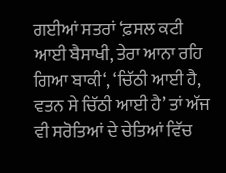ਗਈਆਂ ਸਤਰਾਂ ‘ਫ਼ਸਲ ਕਟੀ ਆਈ ਬੈਸਾਖੀ, ਤੇਰਾ ਆਨਾ ਰਹਿ ਗਿਆ ਬਾਕੀ‘, ‘ਚਿੱਠੀ ਆਈ ਹੈ, ਵਤਨ ਸੇ ਚਿੱਠੀ ਆਈ ਹੈ’ ਤਾਂ ਅੱਜ ਵੀ ਸਰੋਤਿਆਂ ਦੇ ਚੇਤਿਆਂ ਵਿੱਚ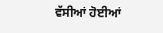ਵੱਸੀਆਂ ਹੋਈਆਂ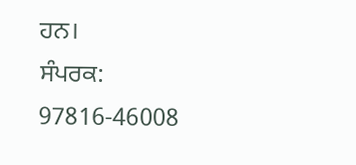ਹਨ।
ਸੰਪਰਕ: 97816-46008